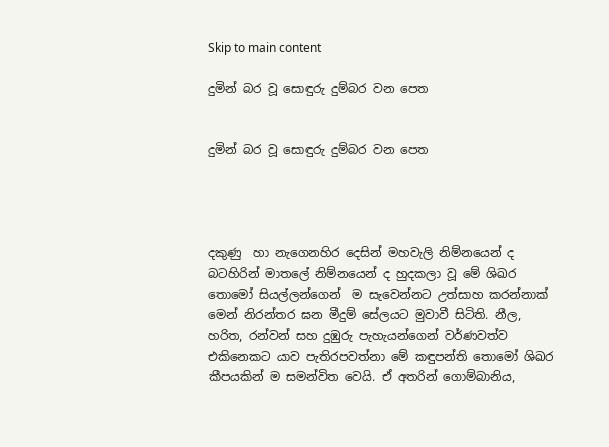Skip to main content

දුමින් බර වූ සොඳුරු දුම්බර වන පෙත


දුමින් බර වූ සොඳුරු දුම්බර වන පෙත




දකුණු  හා නැගෙනහිර දෙසින් මහවැලි නිම්නයෙන් ද බටහිරින් මාතලේ නිම්නයෙන් ද හුදකලා වූ මේ ශිඛර තොමෝ සියල්ලන්ගෙන්  ම සැවෙන්නට උත්සාහ කරන්නාක් මෙන් නිරන්තර ඝන මීදුම් සේලයට මුවාවී සිටිති. නීල, හරිත, රන්වන් සහ දුඹුරු පැහැයන්ගෙන් වර්ණවත්ව  එකිනෙකට යාව පැතිරපවත්නා මේ කඳුපන්ති තොමෝ ශිඛර කීපයකින් ම සමන්විත වෙයි. ඒ අතරින් ගොම්බානිය,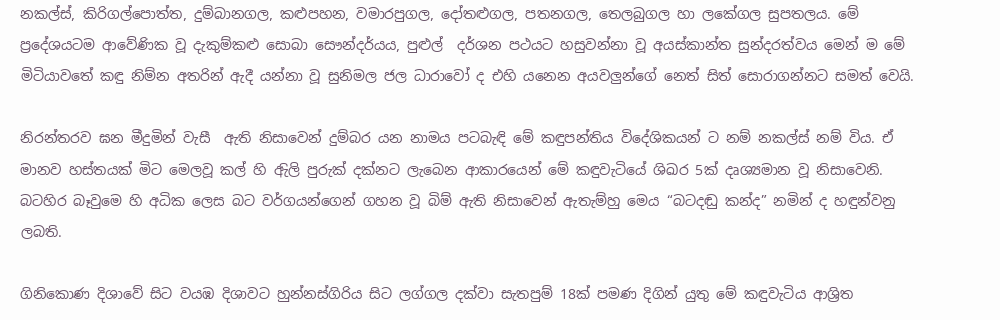නකල්ස්, කිරිගල්පොත්ත, දුම්බානගල, කළුපහන, වමාරපුගල, දෝතළුගල, පතනගල, තෙලබුගල හා ලකේගල සුපතලය. මේ ප්‍රදේශයටම ආවේණික වූ දැකුම්කළු සොබා සෞන්දර්යය, පුළුල්  දර්ශන පථයට හසුවන්නා වූ අයස්කාන්ත සුන්දරත්වය මෙන් ම මේ මිටියාවතේ කඳු නිම්න අතරින් ඇදී යන්නා වූ සුනිමල ජල ධාරාවෝ ද එහි යනෙන අයවලුන්ගේ නෙත් සිත් සොරාගන්නට සමත් වෙයි.

නිරන්තරව ඝන මීදුමින් වැසී  ඇති නිසාවෙන් දුම්බර යන නාමය පටබැඳි මේ කඳුපන්තිය විදේශිකයන් ට නම් නකල්ස් නම් විය. ඒ මානව හස්තයක් මිට මෙලවූ කල් හි ඇිලි පුරුක් දක්නට ලැබෙන ආකාරයෙන් මේ කඳුවැටියේ ශිඛර 5ක් දෘශ්‍යමාන වූ නිසාවෙනි. බටහිර බෑවුමෙ හි අධික ලෙස බට වර්ගයන්ගෙන් ගහන වූ බිම් ඇති නිසාවෙන් ඇතැම්හු මෙය “බටදඬු කන්ද” නමින් ද හඳුන්වනු ලබති.

ගිනිකොණ දිශාවේ සිට වයඹ දිශාවට හුන්නස්ගිරිය සිට ලග්ගල දක්වා සැතපුම් 18ක් පමණ දිගින් යුතු මේ කඳුවැටිය ආශ්‍රිත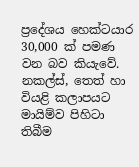ප්‍රදේශය හෙක්ටයාර 30,000 ක් පමණ වන බව කියැවේ. නකල්ස්, තෙත් හා වියළි කලාපයට මායිම්ව පිහිටා තිබීම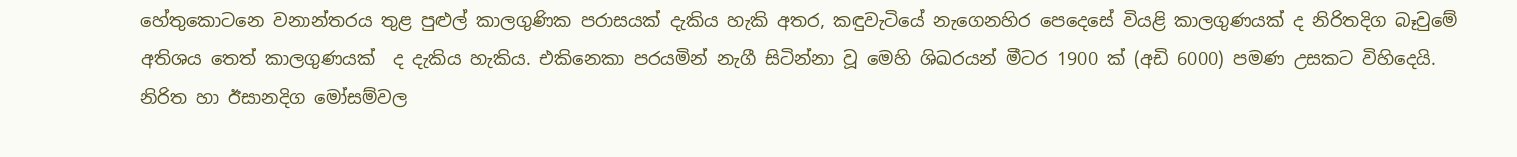හේතුකොටනෙ වනාන්තරය තුළ පුළුල් කාලගුණික පරාසයක් දැකිය හැකි අතර, කඳුවැටියේ නැගෙනහිර පෙදෙසේ වියළි කාලගුණයක් ද නිරිතදිග බෑවුමේ අතිශය තෙත් කාලගුණයක්  ද දැකිය හැකිය. එකිනෙකා පරයමින් නැගී සිටින්නා වූ මෙහි ශිඛරයන් මීටර 1900 ක් (අඩි 6000) පමණ උසකට විහිදෙයි. නිරිත හා ඊසානදිග මෝසම්වල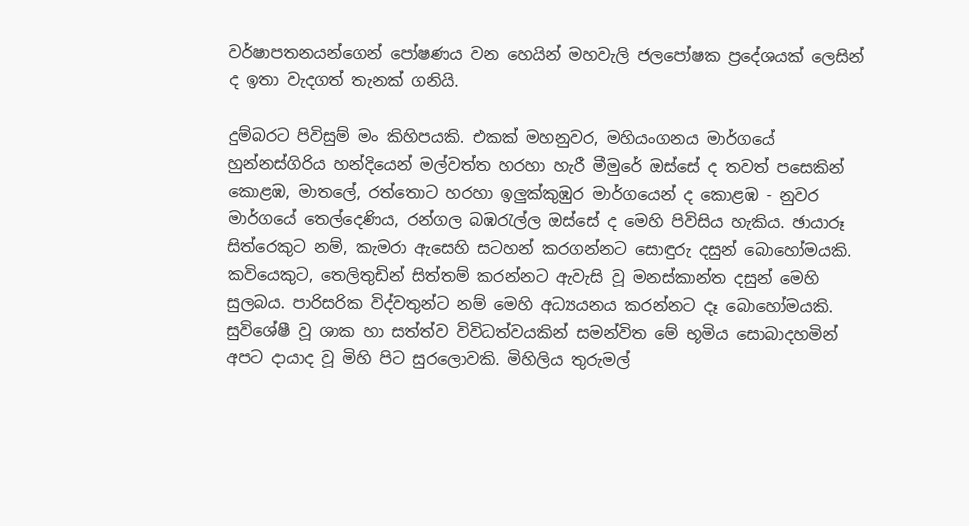වර්ෂාපතනයන්ගෙන් පෝෂණය වන හෙයින් මහවැලි ජලපෝෂක ප්‍රදේශයක් ලෙසින් ද ඉතා වැදගත් තැනක් ගනියි.

දුම්බරට පිවිසුම් මං කිහිපයකි. එකක් මහනුවර, මහියංගනය මාර්ගයේ හුන්නස්ගිරිය හන්දියෙන් මල්වත්ත හරහා හැරී මීමුරේ ඔස්සේ ද තවත් පසෙකින් කොළඹ, මාතලේ, රත්තොට හරහා ඉලුක්කුඹුර මාර්ගයෙන් ද කොළඹ - නුවර මාර්ගයේ තෙල්දෙණිය, රන්ගල බඹරැල්ල ඔස්සේ ද මෙහි පිවිසිය හැකිය. ඡායාරූ සිත්රෙකුට නම්, කැමරා ඇසෙහි සටහන් කරගන්නට සොඳුරු දසුන් බොහෝමයකි. කවියෙකුට, තෙලිතුඩින් සිත්තම් කරන්නට ඇවැසි වූ මනස්කාන්ත දසුන් මෙහි සුලබය. පාරිසරික විද්වතුන්ට නම් මෙහි අධ්‍යයනය කරන්නට දෑ බොහෝමයකි. සුවිශේෂී වූ ශාක හා සත්ත්ව විවිධත්වයකින් සමන්විත මේ භූමිය සොබාදහමින් අපට දායාද වූ මිහි පිට සුරලොවකි. මිහිලිය තුරුමල්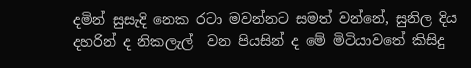දමින් සුසැදි නෙක රටා මවන්නට සමත් වන්නේ, සුනිල දිය දහරින් ද නිකලැල්  වන පියසින් ද මේ මිටියාවතේ කිසිදු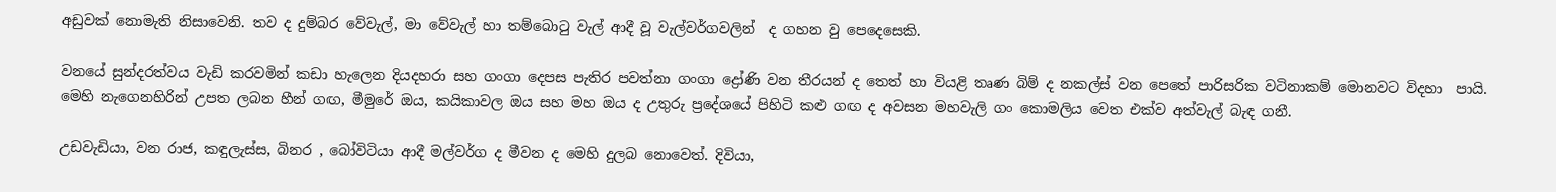අඩුවක් නොමැති නිසාවෙනි. තව ද දුම්බර වේවැල්, මා වේවැල් හා තම්බොටු වැල් ආදී වූ වැල්වර්ගවලින්  ද ගහන වු පෙදෙසෙකි.

වනයේ සුන්දරත්වය වැඩි කරවමින් කඩා හැලෙන දියදහරා සහ ගංගා දෙපස පැතිර පවත්නා ගංගා ද්‍රෝණි වන තීරයන් ද තෙත් හා වියළි තෘණ බිම් ද නකල්ස් වන පෙතේ පාරිසරික වටිනාකම් මොනවට විදහා  පායි. මෙහි නැගෙනහිරින් උපත ලබන හීන් ගඟ, මීමුරේ ඔය, කයිකාවල ඔය සහ මහ ඔය ද උතුරු ප්‍රදේශයේ පිහිටි කළු ගඟ ද අවසන මහවැලි ගං කොමලිය වෙත එක්ව අත්වැල් බැඳ ගනී.

උඩවැඩියා, වන රාජ, කඳුලැස්ස, බිනර , බෝවිටියා ආදී මල්වර්ග ද මීවන ද මෙහි දුලබ නොවෙත්. දිවියා,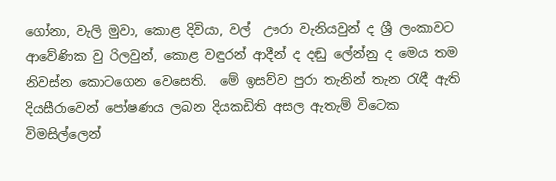ගෝනා, වැලි මුවා, කොළ දිවියා, වල්  ඌරා වැනියවුන් ද ශ්‍රී ලංකාවට ආවේණික වු රිලවුන්, කොළ වඳුරන් ආදීන් ද දඬු ලේන්නු ද මෙය තම නිවස්න කොටගෙන වෙසෙති.  මේ ඉසව්ව පුරා තැනින් තැන රැඳී ඇති දියසීරාවෙන් පෝෂණය ලබන දියකඩිති අසල ඇතැම් විටෙක විමසිල්ලෙන්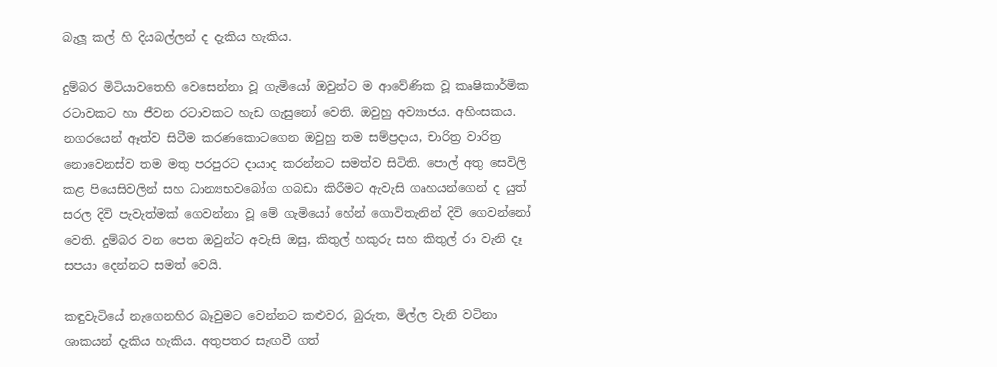බැලූ කල් හි දියබල්ලන් ද දැකිය හැකිය.

දුම්බර මිටියාවතෙහි වෙසෙන්නා වූ ගැමියෝ ඔවුන්ට ම ආවේණික වූ කෘෂිකාර්මික රටාවකට හා ජීවන රටාවකට හැඩ ගැසුනෝ වෙති. ඔවුහු අව්‍යාජය. අහිංසකය. නගරයෙන් ඈත්ව සිටීම කරණකොටගෙන ඔවුහු තම සම්ප්‍රදාය, චාරිත්‍ර වාරිත්‍ර නොවෙනස්ව තම මතු පරපුරට දායාද කරන්නට සමත්ව සිටිති. පොල් අතු සෙවිලි කළ පියෙසිවලින් සහ ධාන්‍යභවබෝග ගබඩා කිරීමට ඇවැසි ගෘහයන්ගෙන් ද යුත්  සරල දිවි පැවැත්මක් ගෙවන්නා වූ මේ ගැමියෝ හේන් ගොවිතැනින් දිවි ගෙවන්නෝ වෙති. දුම්බර වන පෙත ඔවුන්ට අවැසි ඔසු, කිතුල් හකුරු සහ කිතුල් රා වැනි දෑ සපයා දෙන්නට සමත් වෙයි.

කඳුවැටියේ නැගෙනහිර බෑවුමට වෙන්නට කළුවර, බුරුත, මිල්ල වැනි වටිනා ශාකයන් දැකිය හැකිය. අතුපතර සැඟවී ගත්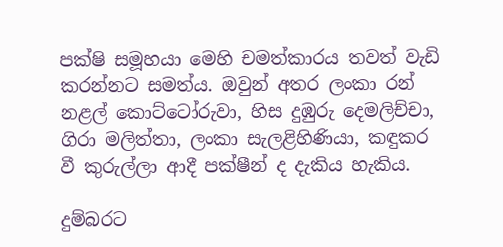පක්ෂි සමූහයා මෙහි චමත්කාරය තවත් වැඩි කරන්නට සමත්ය. ඔවුන් අතර ලංකා රන් නළල් කොට්ටෝරුවා, හිස දුඹුරු දෙමලිච්චා, ගිරා මලිත්තා, ලංකා සැලළිහිණියා, කඳුකර වී කුරුල්ලා ආදී පක්ෂීන් ද දැකිය හැකිය.

දුම්බරට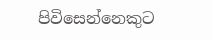පිවිසෙන්නෙකුට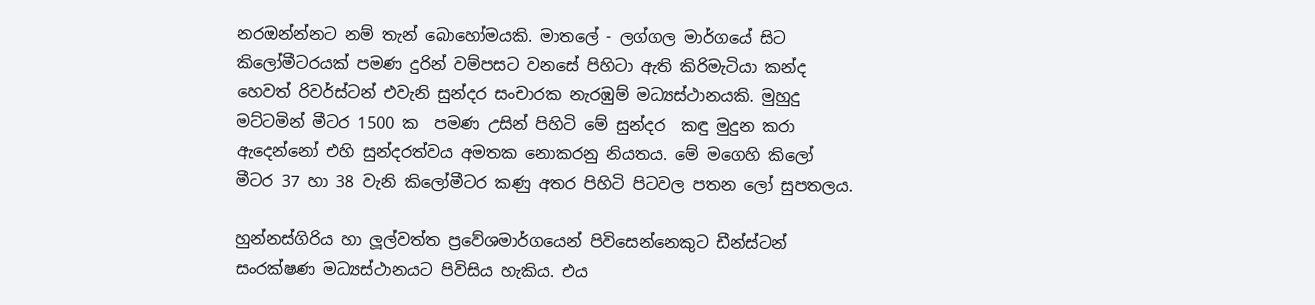නරඔන්න්නට නම් තැන් බොහෝමයකි. මාතලේ - ලග්ගල මාර්ගයේ සිට කිලෝමීටරයක් පමණ දුරින් වම්පසට වනසේ පිහිටා ඇති කිරිමැටියා කන්ද හෙවත් රිවර්ස්ටන් එවැනි සුන්දර සංචාරක නැරඹුම් මධ්‍යස්ථානයකි. මුහුදු මට්ටමින් මීටර 1500 ක  පමණ උසින් පිහිටි මේ සුන්දර  කඳු මුදුන කරා ඇදෙන්නෝ එහි සුන්දරත්වය අමතක නොකරනු නියතය. මේ මගෙහි කිලෝ මීටර 37 හා 38 වැනි කිලෝමීටර කණු අතර පිහිටි පිටවල පතන ලෝ සුපතලය.

හුන්නස්ගිරිය හා ලූල්වත්ත ප්‍රවේශමාර්ගයෙන් පිවිසෙන්නෙකුට ඩීන්ස්ටන් සංරක්ෂණ මධ්‍යස්ථානයට පිවිසිය හැකිය. එය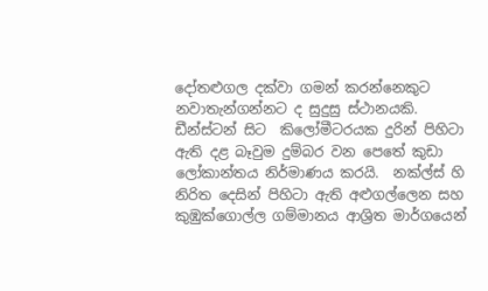දෝතළුගල දක්වා ගමන් කරන්නෙකුට නවාතැන්ගන්නට ද සුදුසු ස්ථානයකි. ඩීන්ස්ටන් සිට  කිලෝමීටරයක දුරින් පිහිටා ඇති දළ බෑවුම දුම්බර වන පෙතේ කුඩා ලෝකාන්තය නිර්මාණය කරයි.  නක්ල්ස් හි නිරිත දෙසින් පිහිටා ඇති අළුගල්ලෙන සහ කුඹුක්ගොල්ල ගම්මානය ආශ්‍රිත මාර්ගයෙන්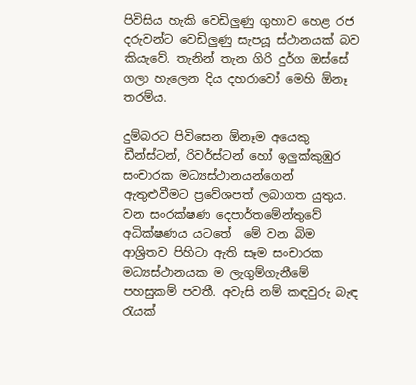පිවිසිය හැකි වෙඩිලුණු ගුහාව හෙළ රජ දරුවන්ට වෙඩිලුණු සැපයූ ස්ථානයක් බව කියැවේ. තැනින් තැන ගිරි දුර්ග ඔස්සේ ගලා හැලෙන දිය දහරාවෝ මෙහි ඕනෑ තරම්ය.

දුම්බරට පිවිසෙන ඕනෑම අයෙකු ඩීන්ස්ටන්, රිවර්ස්ටන් හෝ ඉලුක්කුඹුර සංචාරක මධ්‍යස්ථානයන්ගෙන් ඇතුළුවීමට ප්‍රවේශපත් ලබාගත යුතුය. වන සංරක්ෂණ දෙපාර්තමේන්තුවේ අධික්ෂණය යටතේ  මේ වන බිම ආශ්‍රිතව පිහිටා ඇති සෑම සංචාරක මධ්‍යස්ථානයක ම ලැගුම්ගැනීමේ පහසුකම් පවතී. අවැසි නම් කඳවුරු බැඳ රැයක්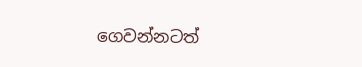ගෙවන්නටත්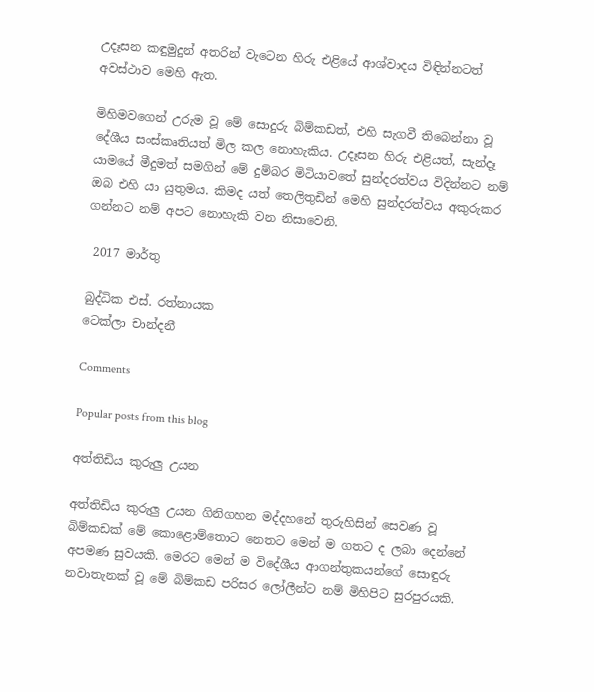උදෑසන කඳුමුදුන් අතරින් වැටෙන හිරු එළියේ ආශ්වාදය විඳින්නටත් අවස්ථාව මෙහි ඇත.

මිහිමවගෙන් උරුම වූ මේ සොදුරු බිම්කඩත්, එහි සැගවී තිබෙන්නා වූ දේශීය සංස්කෘතියත් මිල කල නොහැකිය. උදෑසන හිරු එළියත්, සැන්දෑ යාමයේ මීදුමත් සමගින් මේ දුම්බර මිටියාවතේ සුන්දරත්වය විදින්නට නම් ඔබ එහි යා යුතුමය. කිමද යත් තෙලිතුඩින් මෙහි සුන්දරත්වය අකුරුකර ගන්නට නම් අපට නොහැකි වන නිසාවෙනි.

 2017 මාර්තු

බුද්ධික එස්. රත්නායක
ටෙක්ලා චාන්දනී

Comments

Popular posts from this blog

අත්තිඩිය කුරුලු උයන

අත්තිඩිය කුරුලු උයන ගිනිගහන මද්දහනේ තුරුහිසින් සෙවණ වූ බිම්කඩක් මේ කොළොම්තොට නෙතට මෙන් ම ගතට ද ලබා දෙන්නේ අපමණ සුවයකි. මෙරට මෙන් ම විදේශීය ආගන්තුකයන්ගේ සොඳුරු නවාතැනක් වූ මේ බිම්කඩ පරිසර ලෝලීන්ට නම් මිහිපිට සුරපුරයකි.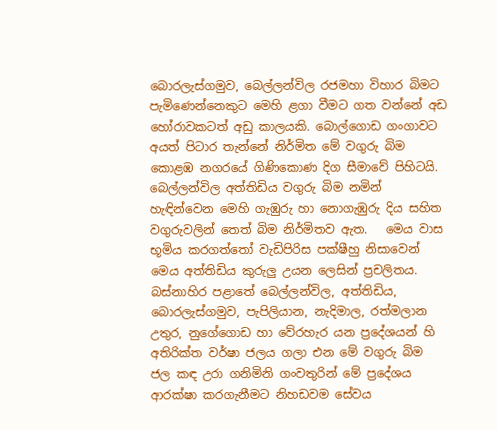බොරලැස්ගමුව, බෙල්ලන්විල රජමහා විහාර බිමට පැමිණෙන්නෙකුට මෙහි ළගා වීමට ගත වන්නේ අඩ හෝරාවකටත් අඩු කාලයකි. බොල්ගොඩ ගංගාවට අයත් පිටාර තැන්නේ නිර්මිත මේ වගුරු බිම කොළඹ නගරයේ ගිණිකොණ දිග සීමාවේ පිහිටයි. බෙල්ලන්විල අත්තිඩිය වගුරු බිම නමින් හැඳින්වෙන මෙහි ගැඹුරු හා නොගැඹුරු දිය සහිත වගුරුවලින් තෙත් බිම නිර්මිතව ඇත.   මෙය වාස භූමිය කරගත්තෝ වැඩිපිරිස පක්ෂීහු නිසාවෙන් මෙය අත්තිඩිය කුරුලු උයන ලෙසින් ප්‍රචලිතය. බස්නාහිර පළාතේ බෙල්ලන්විල, අත්තිඩිය, බොරලැස්ගමුව, පැපිලියාන, නැදිමාල, රත්මලාන උතුර, නුගේගොඩ හා වේරහැර යන ප්‍රදේශයන් හි අතිරික්ත වර්ෂා ජලය ගලා එන මේ වගුරු බිම ජල කඳ උරා ගනිමිනි ගංවතුරින් මේ ප්‍රදේශය ආරක්ෂා කරගැනීමට නිහඩවම සේවය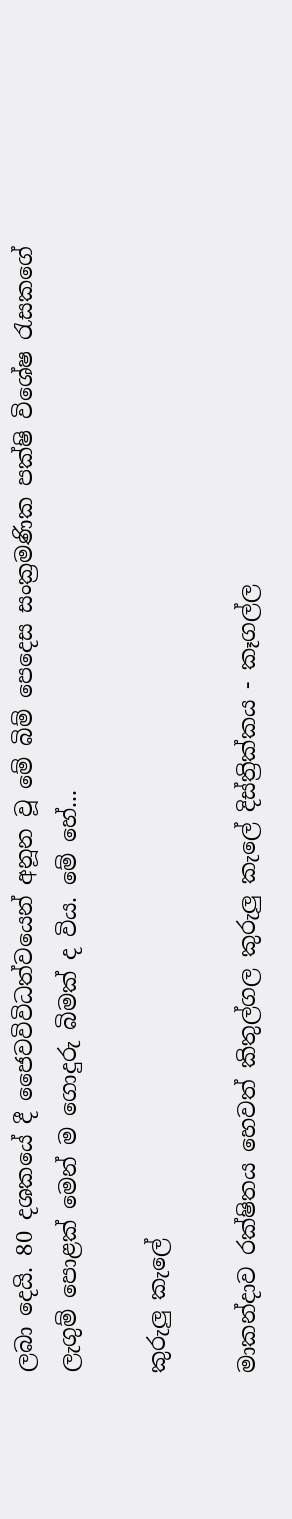ලබා දෙයි. 80 දශකයේ දී ජෛවවිවිධත්වයෙන් අනූන වූ මේ බිම් පෙදෙස සංක්‍රමණික පක්ෂි විශේෂ රැසකගේ ලැගුම් පොළක් මෙන් ම ගොදුරු බිමක් ද විය. මේ හේ...

කුරුලු කැලේ

මාකන්දාව රක්ෂිතය හෙවත් කිතුල්ගල කුරුලු කැලේ දිස්ත්‍රික්කය - කෑගල්ල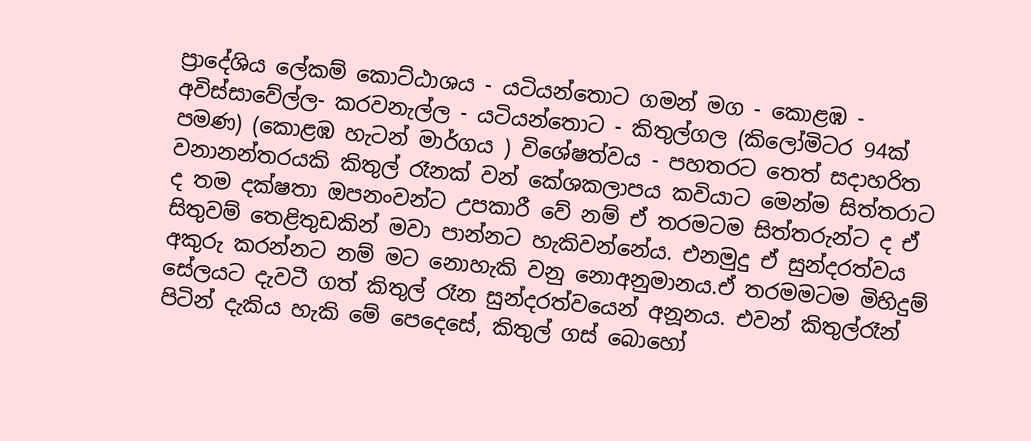ප්‍රාදේශිය ලේකම් කොට්ඨාශය - යටියන්තොට ගමන් මග - කොළඹ - අවිස්සාවේල්ල- කරවනැල්ල - යටියන්තොට - කිතුල්ගල (කිලෝමිටර 94ක් පමණ) (කොළඹ හැටන් මාර්ගය ) විශේෂත්වය - පහතරට තෙත් සදාහරිත වනානන්තරයකි කිතුල් රෑනක් වන් කේශකලාපය කවියාට මෙන්ම සිත්තරාට ද තම දක්ෂතා ඔපනංවන්ට උපකාරී වේ නම් ඒ තරමටම සිත්තරුන්ට ද ඒ සිතුවම් තෙළිතුඩකින් මවා පාන්නට හැකිවන්නේය. එනමුදු ඒ සුන්දරත්වය අකුරු කරන්නට නම් මට නොහැකි වනු නොඅනුමානය.ඒ තරමමටම මිහිදුම් සේලයට දැවටී ගත් කිතුල් රෑන සුන්දරත්වයෙන් අනූනය. එවන් කිතුල්රෑන් පිටින් දැකිය හැකි මේ පෙදෙසේ, කිතුල් ගස් බොහෝ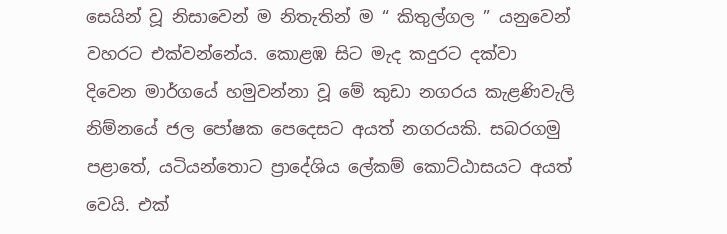සෙයින් වූ නිසාවෙන් ම නිතැතින් ම “ කිතුල්ගල ” යනුවෙන් වහරට එක්වන්නේය. කොළඹ සිට මැද කදුරට දක්වා දිවෙන මාර්ගයේ හමුවන්නා වූ මේ කුඩා නගරය කැළණිවැලි නිම්නයේ ජල පෝෂක පෙදෙසට අයත් නගරයකි. සබරගමු පළාතේ, යටියන්තොට ප්‍රාදේශිය ලේකම් කොට්ඨාසයට අයත් වෙයි. එක්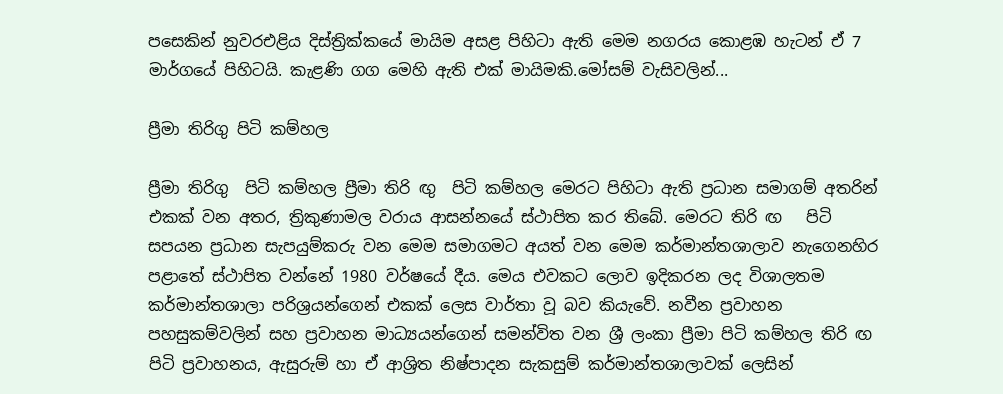පසෙකින් නුවරඑළිය දිස්ත්‍රික්කයේ මායිම අසළ පිහිටා ඇති මෙම නගරය කොළඹ හැටන් ඒ 7 මාර්ගයේ පිහිටයි. කැළණි ගග මෙහි ඇති එක් මායිමකි.මෝසම් වැසිවලින්...

ප්‍රීමා තිරිගු පිටි කම්හල

ප්‍රීමා තිරිගු  පිටි කම්හල ප්‍රීමා තිරි ඟු  පිටි කම්හල මෙරට පිහිටා ඇති ප්‍රධාන සමාගම් අතරින් එකක් වන අතර, ත්‍රිකුණාමල වරාය ආසන්නයේ ස්ථාපිත කර තිබේ. මෙරට තිරි ඟ   පිටි සපයන ප්‍රධාන සැපයුම්කරු වන මෙම සමාගමට අයත් වන මෙම කර්මාන්තශාලාව නැගෙනහිර පළාතේ ස්ථාපිත වන්නේ 1980 වර්ෂයේ දීය. මෙය එවකට ලොව ඉදිකරන ලද විශාලතම කර්මාන්තශාලා පරිශ්‍රයන්ගෙන් එකක් ලෙස වාර්තා වූ බව කියැවේ. නවීන ප්‍රවාහන පහසුකම්වලින් සහ ප්‍රවාහන මාධ්‍යයන්ගෙන් සමන්විත වන ශ්‍රී ලංකා ප්‍රීමා පිටි කම්හල තිරි ඟ පිටි ප්‍රවාහනය, ඇසුරුම් හා ඒ ආශ්‍රිත නිෂ්පාදන සැකසුම් කර්මාන්තශාලාවක් ලෙසින්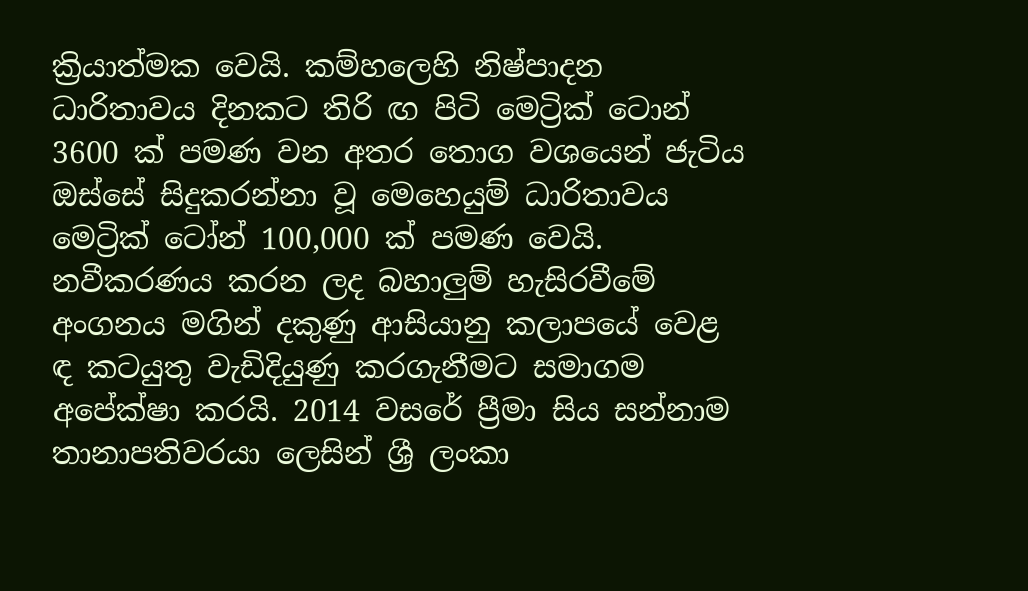ක්‍රියාත්මක වෙයි. කම්හලෙහි නිෂ්පාදන ධාරිතාවය දිනකට තිරි ඟ පිටි මෙට්‍රික් ටොන් 3600 ක් පමණ වන අතර තොග වශයෙන් ජැටිය ඔස්සේ සිදුකරන්නා වූ මෙහෙයුම් ධාරිතාවය මෙට්‍රික් ටෝන් 100,000 ක් පමණ වෙයි. නවීකරණය කරන ලද බහාලුම් හැසිරවීමේ අංගනය මගින් දකුණු ආසියානු කලාපයේ වෙළ ඳ කටයුතු වැඩිදියුණු කරගැනීමට සමාගම අපේක්ෂා කරයි. 2014 වසරේ ප්‍රීමා සිය සන්නාම තානාපතිවරයා ලෙසින් ශ්‍රී ලංකා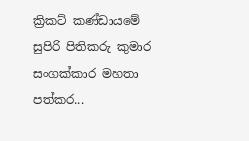ක්‍රිකට් කණ්ඩායමේ සුපිරි පිතිකරු කුමාර සංගක්කාර මහතා පත්කර...